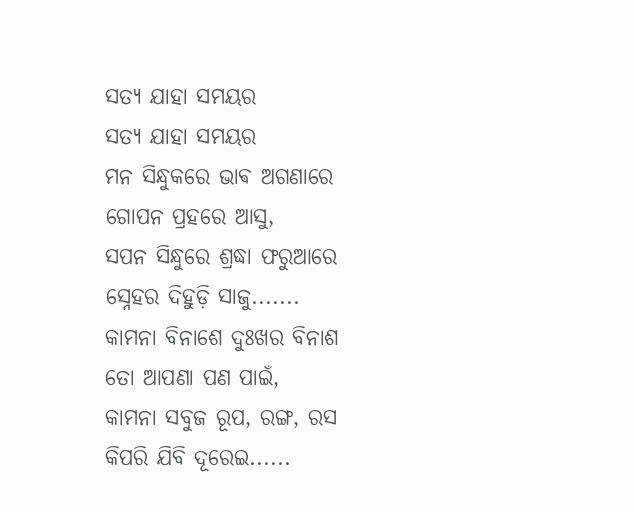ସତ୍ୟ ଯାହା ସମୟର
ସତ୍ୟ ଯାହା ସମୟର
ମନ ସିନ୍ଧୁକରେ ଭାଵ ଅଗଣାରେ
ଗୋପନ ପ୍ରହରେ ଆସୁ,
ସପନ ସିନ୍ଧୁରେ ଶ୍ରଦ୍ଧା ଫରୁଆରେ
ସ୍ନେହର ଦିହୁଡ଼ି ସାଜୁ.......
କାମନା ବିନାଶେ ଦୁଃଖର ବିନାଶ
ତୋ ଆପଣା ପଣ ପାଇଁ,
କାମନା ସବୁଜ ରୂପ, ରଙ୍ଗ, ରସ
କିପରି ଯିବି ଦୂରେଇ......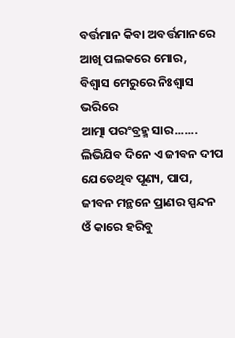ବର୍ତ୍ତମାନ କିବା ଅବର୍ତ୍ତମାନରେ
ଆଖି ପଲକରେ ମୋର,
ବିଶ୍ୱାସ ମେରୁରେ ନିଃଶ୍ୱାସ ଭରିରେ
ଆତ୍ମା ପରଂବ୍ରହ୍ମ ସାର.......
ଲିଭିଯିବ ଦିନେ ଏ ଜୀବନ ଦୀପ
ଯେତେଥିବ ପୂଣ୍ୟ, ପାପ,
ଜୀବନ ମନ୍ଥନେ ପ୍ରାଣର ସ୍ପନ୍ଦନ
ଓଁ କାରେ ହରିବୁ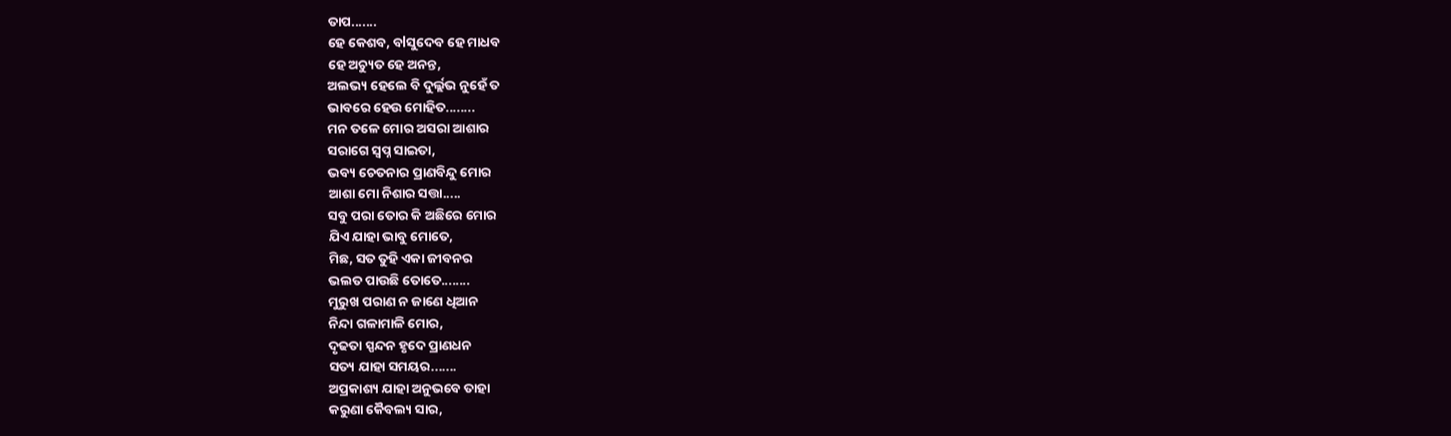ତାପ.......
ହେ କେଶବ, ବlସୁଦେବ ହେ ମାଧବ
ହେ ଅଚ୍ୟୁତ ହେ ଅନନ୍ତ,
ଅଲଭ୍ୟ ହେଲେ ବି ଦୁର୍ଲ୍ଲଭ ନୁହେଁ ତ
ଭାବରେ ହେଉ ମୋହିତ........
ମନ ତଳେ ମୋର ଅସରା ଆଶାର
ସରାଗେ ସ୍ୱପ୍ନ ସାଇତା,
ଭବ୍ୟ ଚେତନାର ପ୍ରାଣବିନ୍ଦୁ ମୋର
ଆଶା ମୋ ନିଶାର ସତ୍ତା.....
ସବୁ ପରା ତୋର କି ଅଛିରେ ମୋର
ଯିଏ ଯାହା ଭାବୁ ମୋତେ,
ମିଛ, ସତ ତୁହି ଏକା ଜୀବନର
ଭଲତ ପାଉଛି ତୋତେ........
ମୁରୁଖ ପରାଣ ନ ଜାଣେ ଧିଆନ
ନିନ୍ଦା ଗଳାମାଳି ମୋର,
ଦୃଢତା ସ୍ପନ୍ଦନ ହୃଦେ ପ୍ରାଣଧନ
ସତ୍ୟ ଯାହା ସମୟର.......
ଅପ୍ରକାଶ୍ୟ ଯାହା ଅନୁଭବେ ତାହା
କରୁଣା କୈବଲ୍ୟ ସାର,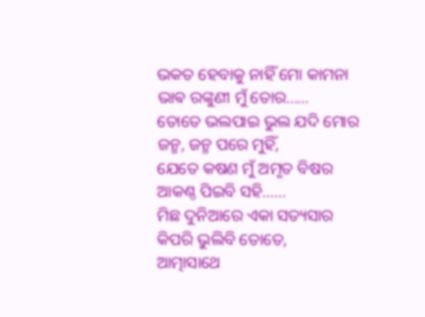ଭକତ ହେବାକୁ ନାହିଁ ମୋ କାମନା
ଭାଵ ରଙ୍କୁଣୀ ମୁଁ ତୋର......
ତୋତେ ଭଲପାଇ ଭୁଲ ଯଦି ମୋର
ଜନ୍ମ, ଜନ୍ମ ପରେ ମୁହିଁ,
ଯେତେ କଷଣ ମୁଁ ଅମୃତ ବିଷର
ଆକଣ୍ଠ ପିଇବି ସହି......
ମିଛ ଦୁନିଆରେ ଏକା ସତ୍ୟସାର
କିପରି ଭୁଲିବି ତୋତେ,
ଆତ୍ମାସାଥେ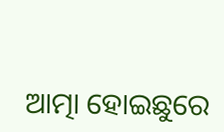ଆତ୍ମା ହୋଇଛୁରେ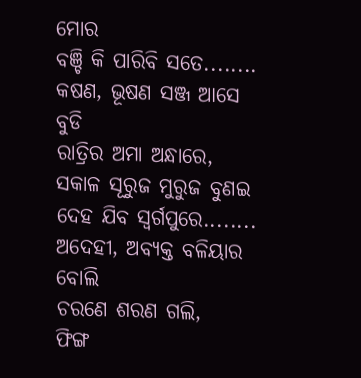ମୋର
ବଞ୍ଚି କି ପାରିବି ସତେ........
କଷଣ, ଭୂଷଣ ସଞ୍ଜ ଆସେ ବୁଡି
ରାତ୍ରିର ଅମା ଅନ୍ଧାରେ,
ସକାଳ ସୂରୁଜ ମୁରୁଜ ବୁଣଇ
ଦେହ ଯିବ ସ୍ୱର୍ଗପୁରେ........
ଅଦେହୀ, ଅବ୍ୟକ୍ତ ବଳିୟାର ବୋଲି
ଚରଣେ ଶରଣ ଗଲି,
ଫିଙ୍ଗ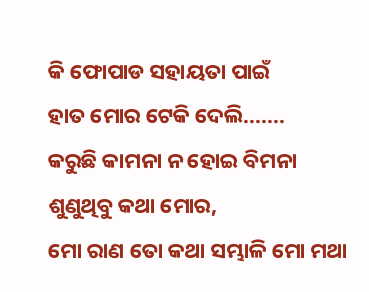କି ଫୋପାଡ ସହାୟତା ପାଇଁ
ହାତ ମୋର ଟେକି ଦେଲି.......
କରୁଛି କାମନା ନ ହୋଇ ବିମନା
ଶୁଣୁଥିବୁ କଥା ମୋର,
ମୋ ରାଣ ତୋ କଥା ସମ୍ଭାଳି ମୋ ମଥା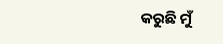କରୁଛି ମୁଁ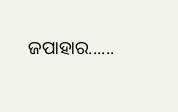ଜପାହାର......